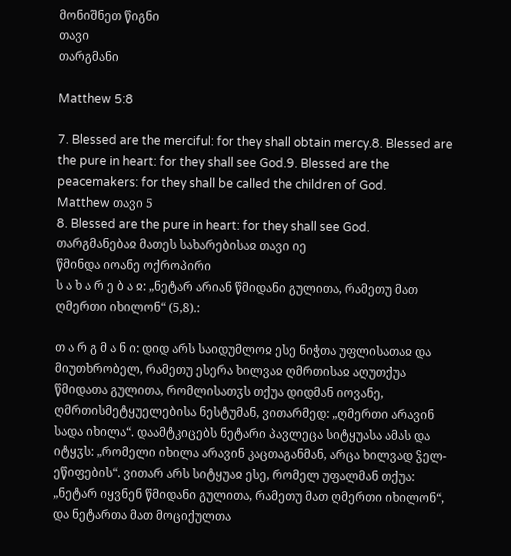მონიშნეთ წიგნი
თავი
თარგმანი

Matthew 5:8

7. Blessed are the merciful: for they shall obtain mercy.8. Blessed are the pure in heart: for they shall see God.9. Blessed are the peacemakers: for they shall be called the children of God.
Matthew თავი 5
8. Blessed are the pure in heart: for they shall see God.
თარგმანებაჲ მათეს სახარებისაჲ თავი იე
წმინდა იოანე ოქროპირი
ს ა ხ ა რ ე ბ ა ჲ: „ნეტარ არიან წმიდანი გულითა, რამეთუ მათ ღმერთი იხილონ“ (5,8).:

თ ა რ გ მ ა ნ ი: დიდ არს საიდუმლოჲ ესე ნიჭთა უფლისათაჲ და მიუთხრობელ, რამეთუ ესერა ხილვაჲ ღმრთისაჲ აღუთქუა წმიდათა გულითა, რომლისათჳს თქუა დიდმან იოვანე, ღმრთისმეტყუელებისა ნესტუმან, ვითარმედ: „ღმერთი არავინ სადა იხილა“. დაამტკიცებს ნეტარი პავლეცა სიტყუასა ამას და იტყჳს: „რომელი იხილა არავინ კაცთაგანმან, არცა ხილვად ჴელ-ეწიფების“. ვითარ არს სიტყუაჲ ესე, რომელ უფალმან თქუა: „ნეტარ იყვნენ წმიდანი გულითა, რამეთუ მათ ღმერთი იხილონ“, და ნეტართა მათ მოციქულთა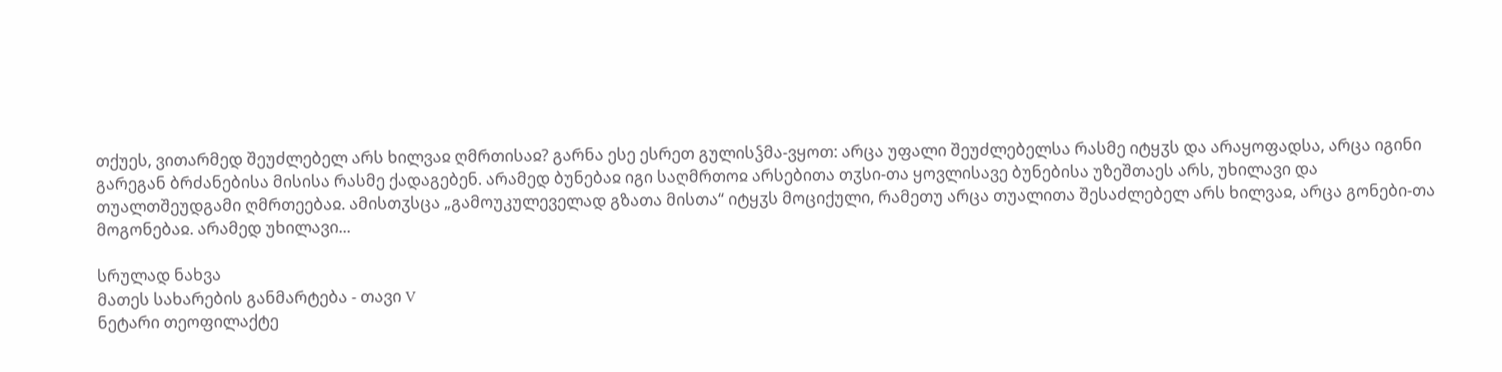თქუეს, ვითარმედ შეუძლებელ არს ხილვაჲ ღმრთისაჲ? გარნა ესე ესრეთ გულისჴმა-ვყოთ: არცა უფალი შეუძლებელსა რასმე იტყჳს და არაყოფადსა, არცა იგინი გარეგან ბრძანებისა მისისა რასმე ქადაგებენ. არამედ ბუნებაჲ იგი საღმრთოჲ არსებითა თჳსი-თა ყოვლისავე ბუნებისა უზეშთაეს არს, უხილავი და თუალთშეუდგამი ღმრთეებაჲ. ამისთჳსცა „გამოუკულეველად გზათა მისთა“ იტყჳს მოციქული, რამეთუ არცა თუალითა შესაძლებელ არს ხილვაჲ, არცა გონები-თა მოგონებაჲ. არამედ უხილავი...

სრულად ნახვა
მათეს სახარების განმარტება - თავი V
ნეტარი თეოფილაქტე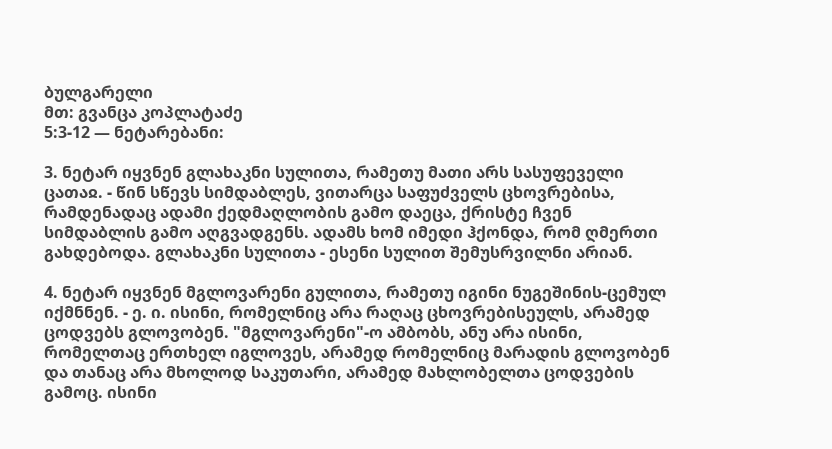ბულგარელი
მთ: გვანცა კოპლატაძე
5:3-12 — ნეტარებანი:

3. ნეტარ იყვნენ გლახაკნი სულითა, რამეთუ მათი არს სასუფეველი ცათაჲ. - წინ სწევს სიმდაბლეს, ვითარცა საფუძველს ცხოვრებისა, რამდენადაც ადამი ქედმაღლობის გამო დაეცა, ქრისტე ჩვენ სიმდაბლის გამო აღგვადგენს. ადამს ხომ იმედი ჰქონდა, რომ ღმერთი გახდებოდა. გლახაკნი სულითა - ესენი სულით შემუსრვილნი არიან.

4. ნეტარ იყვნენ მგლოვარენი გულითა, რამეთუ იგინი ნუგეშინის-ცემულ იქმნნენ. - ე. ი. ისინი, რომელნიც არა რაღაც ცხოვრებისეულს, არამედ ცოდვებს გლოვობენ. "მგლოვარენი"-ო ამბობს, ანუ არა ისინი, რომელთაც ერთხელ იგლოვეს, არამედ რომელნიც მარადის გლოვობენ და თანაც არა მხოლოდ საკუთარი, არამედ მახლობელთა ცოდვების გამოც. ისინი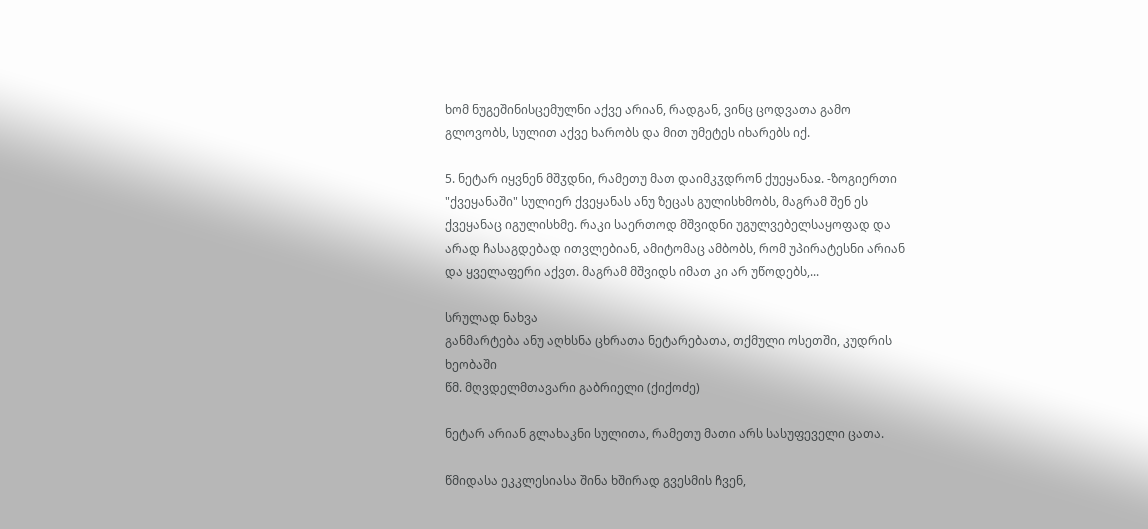ხომ ნუგეშინისცემულნი აქვე არიან, რადგან, ვინც ცოდვათა გამო გლოვობს, სულით აქვე ხარობს და მით უმეტეს იხარებს იქ.

5. ნეტარ იყვნენ მშჳდნი, რამეთუ მათ დაიმკჳდრონ ქუეყანაჲ. -ზოგიერთი "ქვეყანაში" სულიერ ქვეყანას ანუ ზეცას გულისხმობს, მაგრამ შენ ეს ქვეყანაც იგულისხმე. რაკი საერთოდ მშვიდნი უგულვებელსაყოფად და არად ჩასაგდებად ითვლებიან, ამიტომაც ამბობს, რომ უპირატესნი არიან და ყველაფერი აქვთ. მაგრამ მშვიდს იმათ კი არ უწოდებს,...

სრულად ნახვა
განმარტება ანუ აღხსნა ცხრათა ნეტარებათა, თქმული ოსეთში, კუდრის ხეობაში
წმ. მღვდელმთავარი გაბრიელი (ქიქოძე)

ნეტარ არიან გლახაკნი სულითა, რამეთუ მათი არს სასუფეველი ცათა.

წმიდასა ეკკლესიასა შინა ხშირად გვესმის ჩვენ,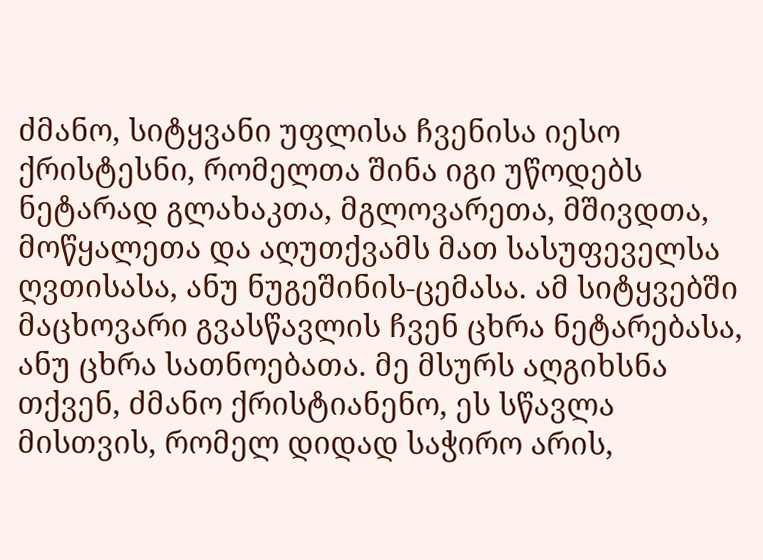ძმანო, სიტყვანი უფლისა ჩვენისა იესო ქრისტესნი, რომელთა შინა იგი უწოდებს ნეტარად გლახაკთა, მგლოვარეთა, მშივდთა, მოწყალეთა და აღუთქვამს მათ სასუფეველსა ღვთისასა, ანუ ნუგეშინის-ცემასა. ამ სიტყვებში მაცხოვარი გვასწავლის ჩვენ ცხრა ნეტარებასა, ანუ ცხრა სათნოებათა. მე მსურს აღგიხსნა თქვენ, ძმანო ქრისტიანენო, ეს სწავლა მისთვის, რომელ დიდად საჭირო არის,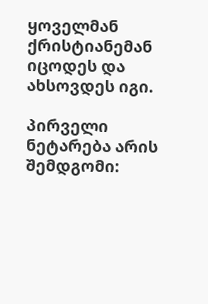ყოველმან ქრისტიანემან იცოდეს და ახსოვდეს იგი.

პირველი ნეტარება არის შემდგომი: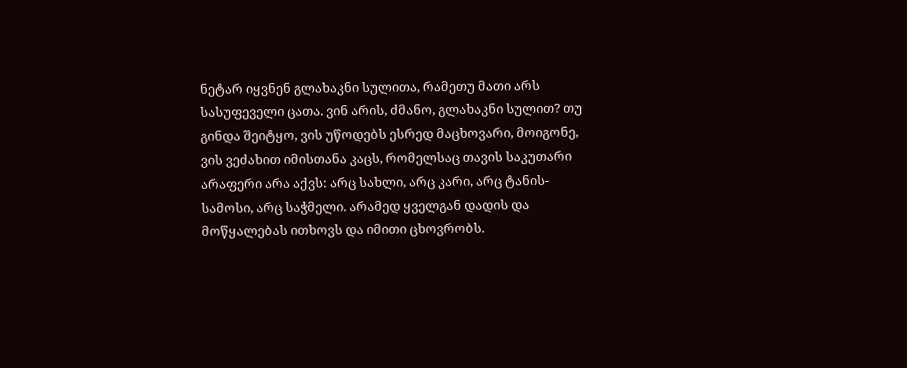ნეტარ იყვნენ გლახაკნი სულითა, რამეთუ მათი არს სასუფეველი ცათა. ვინ არის, ძმანო, გლახაკნი სულით? თუ გინდა შეიტყო, ვის უწოდებს ესრედ მაცხოვარი, მოიგონე, ვის ვეძახით იმისთანა კაცს, რომელსაც თავის საკუთარი არაფერი არა აქვს: არც სახლი, არც კარი, არც ტანის-სამოსი, არც საჭმელი. არამედ ყველგან დადის და მოწყალებას ითხოვს და იმითი ცხოვრობს.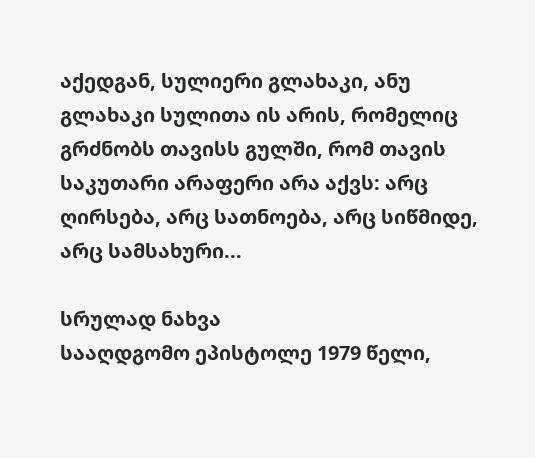აქედგან, სულიერი გლახაკი, ანუ გლახაკი სულითა ის არის, რომელიც გრძნობს თავისს გულში, რომ თავის საკუთარი არაფერი არა აქვს: არც ღირსება, არც სათნოება, არც სიწმიდე, არც სამსახური...

სრულად ნახვა
სააღდგომო ეპისტოლე 1979 წელი,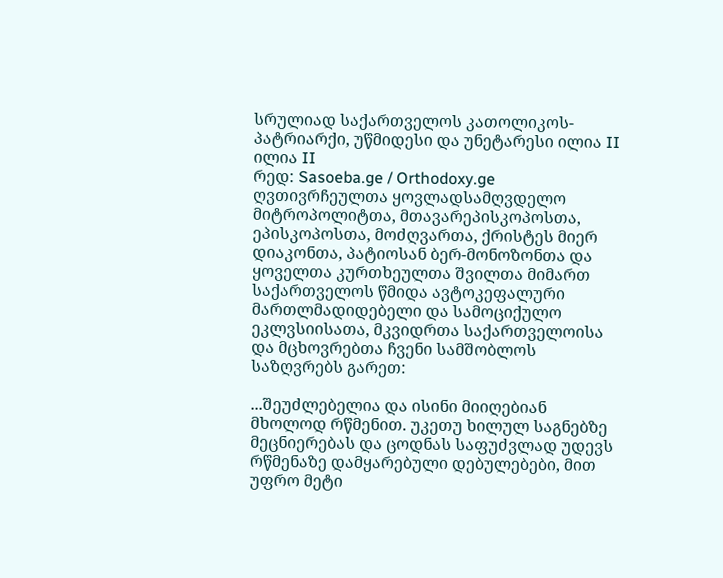სრულიად საქართველოს კათოლიკოს-პატრიარქი, უწმიდესი და უნეტარესი ილია II
ილია II
რედ: Sasoeba.ge / Orthodoxy.ge
ღვთივრჩეულთა ყოვლადსამღვდელო მიტროპოლიტთა, მთავარეპისკოპოსთა, ეპისკოპოსთა, მოძღვართა, ქრისტეს მიერ დიაკონთა, პატიოსან ბერ-მონოზონთა და ყოველთა კურთხეულთა შვილთა მიმართ საქართველოს წმიდა ავტოკეფალური მართლმადიდებელი და სამოციქულო ეკლვსიისათა, მკვიდრთა საქართველოისა და მცხოვრებთა ჩვენი სამშობლოს საზღვრებს გარეთ:

...შეუძლებელია და ისინი მიიღებიან მხოლოდ რწმენით. უკეთუ ხილულ საგნებზე მეცნიერებას და ცოდნას საფუძვლად უდევს რწმენაზე დამყარებული დებულებები, მით უფრო მეტი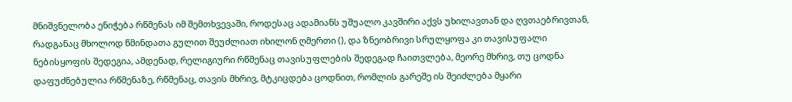მნიშვნელობა ენიჭება რწმენას იმ შემთხვევაში, როდესაც ადამიანს უშუალო კავშირი აქვს უხილავთან და ღვთაებრივთან, რადგანაც მხოლოდ წმინდათა გულით შეუძლიათ იხილონ ღმერთი (), და ზნეობრივი სრულყოფა კი თავისუფალი ნებისყოფის შედეგია, ამდენად, რელიგიური რწმენაც თავისუფლების შედეგად ჩაითვლება, მეორე მხრივ, თუ ცოდნა დაფუძნებულია რწმენაზე, რწმენაც, თავის მხრივ, მტკიცდება ცოდნით, რომლის გარეშე ის შეიძლება მყარი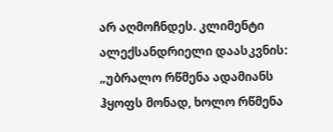არ აღმოჩნდეს. კლიმენტი ალექსანდრიელი დაასკვნის: „უბრალო რწმენა ადამიანს ჰყოფს მონად, ხოლო რწმენა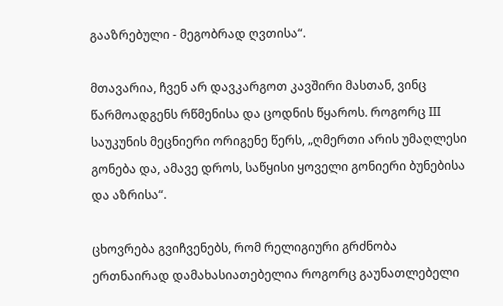გააზრებული - მეგობრად ღვთისა“.

მთავარია, ჩვენ არ დავკარგოთ კავშირი მასთან, ვინც წარმოადგენს რწმენისა და ცოდნის წყაროს. როგორც III საუკუნის მეცნიერი ორიგენე წერს, „ღმერთი არის უმაღლესი გონება და, ამავე დროს, საწყისი ყოველი გონიერი ბუნებისა და აზრისა“.

ცხოვრება გვიჩვენებს, რომ რელიგიური გრძნობა ერთნაირად დამახასიათებელია როგორც გაუნათლებელი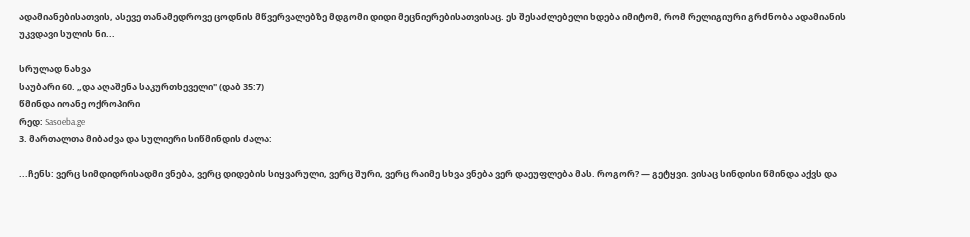ადამიანებისათვის, ასევე თანამედროვე ცოდნის მწვერვალებზე მდგომი დიდი მეცნიერებისათვისაც. ეს შესაძლებელი ხდება იმიტომ, რომ რელიგიური გრძნობა ადამიანის უკვდავი სულის ნი...

სრულად ნახვა
საუბარი 60. „და აღაშენა საკურთხეველი" (დაბ 35:7)
წმინდა იოანე ოქროპირი
რედ: Sasoeba.ge
3. მართალთა მიბაძვა და სულიერი სიწმინდის ძალა:

...ჩენს: ვერც სიმდიდრისადმი ვნება, ვერც დიდების სიყვარული, ვერც შური, ვერც რაიმე სხვა ვნება ვერ დაეუფლება მას. როგორ? — გეტყვი. ვისაც სინდისი წმინდა აქვს და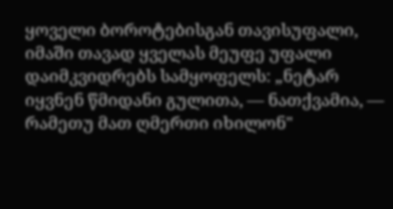ყოველი ბოროტებისგან თავისუფალი, იმაში თავად ყველას მეუფე უფალი დაიმკვიდრებს სამყოფელს: „ნეტარ იყვნენ წმიდანი გულითა, — ნათქვამია, — რამეთუ მათ ღმერთი იხილონ"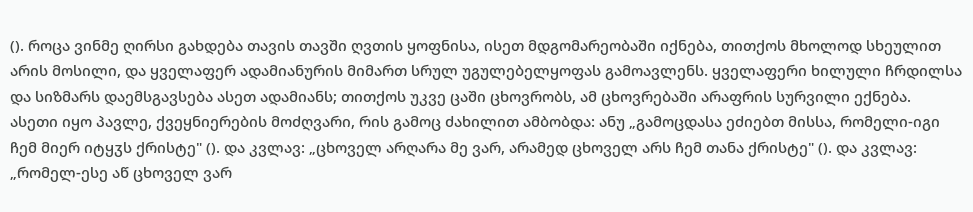(). როცა ვინმე ღირსი გახდება თავის თავში ღვთის ყოფნისა, ისეთ მდგომარეობაში იქნება, თითქოს მხოლოდ სხეულით არის მოსილი, და ყველაფერ ადამიანურის მიმართ სრულ უგულებელყოფას გამოავლენს. ყველაფერი ხილული ჩრდილსა და სიზმარს დაემსგავსება ასეთ ადამიანს; თითქოს უკვე ცაში ცხოვრობს, ამ ცხოვრებაში არაფრის სურვილი ექნება. ასეთი იყო პავლე, ქვეყნიერების მოძღვარი, რის გამოც ძახილით ამბობდა: ანუ „გამოცდასა ეძიებთ მისსა, რომელი-იგი ჩემ მიერ იტყჳს ქრისტე" (). და კვლავ: „ცხოველ არღარა მე ვარ, არამედ ცხოველ არს ჩემ თანა ქრისტე" (). და კვლავ: „რომელ-ესე აწ ცხოველ ვარ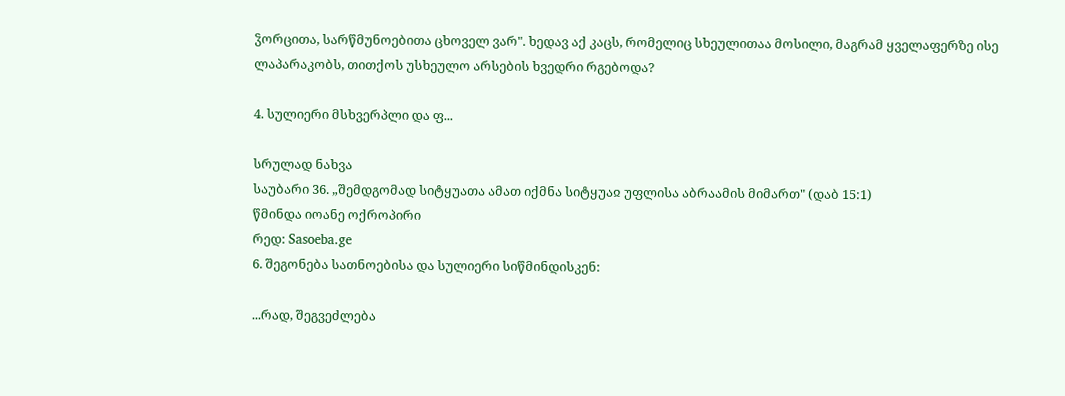ჴორცითა, სარწმუნოებითა ცხოველ ვარ". ხედავ აქ კაცს, რომელიც სხეულითაა მოსილი, მაგრამ ყველაფერზე ისე ლაპარაკობს, თითქოს უსხეულო არსების ხვედრი რგებოდა?

4. სულიერი მსხვერპლი და ფ...

სრულად ნახვა
საუბარი 36. „შემდგომად სიტყუათა ამათ იქმნა სიტყუაჲ უფლისა აბრაამის მიმართ" (დაბ 15:1)
წმინდა იოანე ოქროპირი
რედ: Sasoeba.ge
6. შეგონება სათნოებისა და სულიერი სიწმინდისკენ:

...რად, შეგვეძლება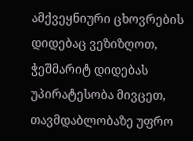ამქვეყნიური ცხოვრების დიდებაც ვეზიზღოთ, ჭეშმარიტ დიდებას უპირატესობა მივცეთ, თავმდაბლობაზე უფრო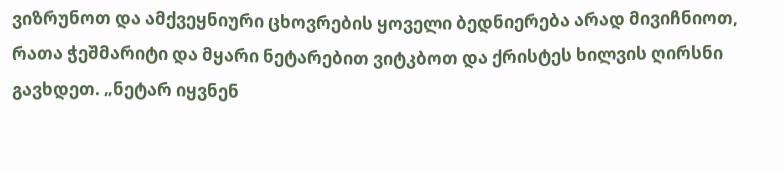ვიზრუნოთ და ამქვეყნიური ცხოვრების ყოველი ბედნიერება არად მივიჩნიოთ, რათა ჭეშმარიტი და მყარი ნეტარებით ვიტკბოთ და ქრისტეს ხილვის ღირსნი გავხდეთ. „ნეტარ იყვნენ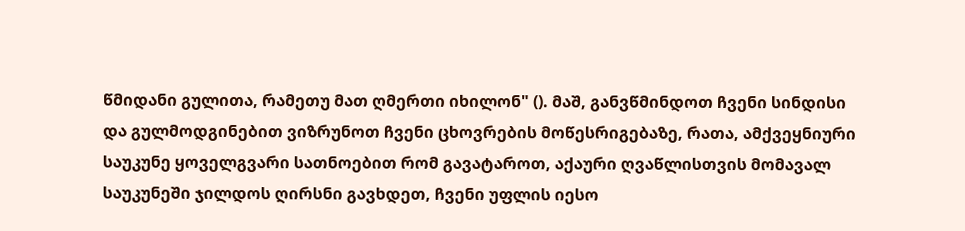წმიდანი გულითა, რამეთუ მათ ღმერთი იხილონ" (). მაშ, განვწმინდოთ ჩვენი სინდისი და გულმოდგინებით ვიზრუნოთ ჩვენი ცხოვრების მოწესრიგებაზე, რათა, ამქვეყნიური საუკუნე ყოველგვარი სათნოებით რომ გავატაროთ, აქაური ღვაწლისთვის მომავალ საუკუნეში ჯილდოს ღირსნი გავხდეთ, ჩვენი უფლის იესო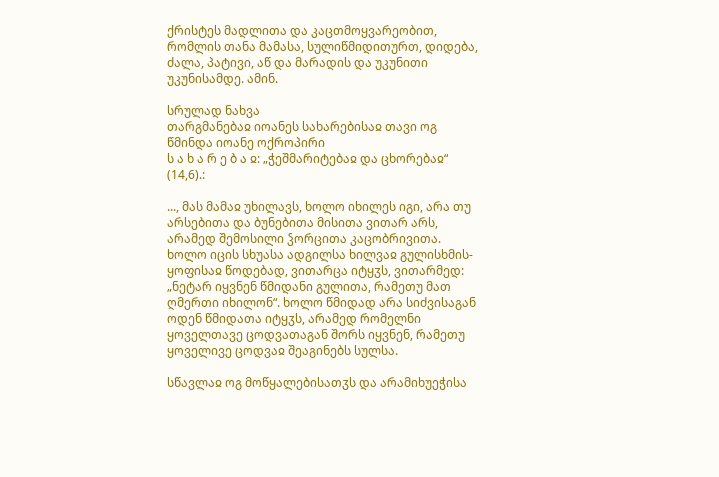ქრისტეს მადლითა და კაცთმოყვარეობით, რომლის თანა მამასა, სულიწმიდითურთ, დიდება, ძალა, პატივი, აწ და მარადის და უკუნითი უკუნისამდე. ამინ.

სრულად ნახვა
თარგმანებაჲ იოანეს სახარებისაჲ თავი ოგ
წმინდა იოანე ოქროპირი
ს ა ხ ა რ ე ბ ა ჲ: „ჭეშმარიტებაჲ და ცხორებაჲ“ (14,6).:

..., მას მამაჲ უხილავს, ხოლო იხილეს იგი, არა თუ არსებითა და ბუნებითა მისითა ვითარ არს, არამედ შემოსილი ჴორცითა კაცობრივითა. ხოლო იცის სხუასა ადგილსა ხილვაჲ გულისხმის-ყოფისაჲ წოდებად, ვითარცა იტყჳს, ვითარმედ: „ნეტარ იყვნენ წმიდანი გულითა, რამეთუ მათ ღმერთი იხილონ“. ხოლო წმიდად არა სიძვისაგან ოდენ წმიდათა იტყჳს, არამედ რომელნი ყოველთავე ცოდვათაგან შორს იყვნენ, რამეთუ ყოველივე ცოდვაჲ შეაგინებს სულსა.

სწავლაჲ ოგ მოწყალებისათჳს და არამიხუეჭისა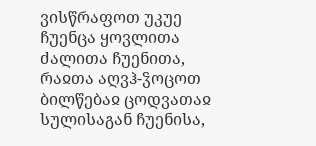ვისწრაფოთ უკუე ჩუენცა ყოვლითა ძალითა ჩუენითა, რაჲთა აღვჰ-ჴოცოთ ბილწებაჲ ცოდვათაჲ სულისაგან ჩუენისა,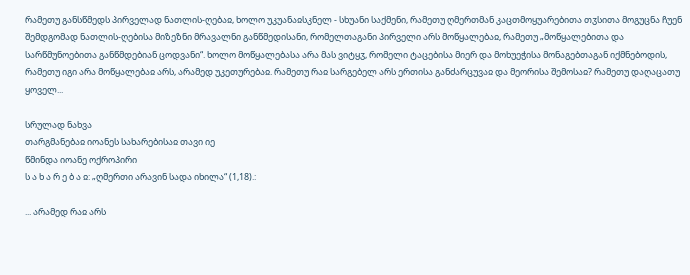რამეთუ განსწმედს პირველად ნათლის-ღებაჲ, ხოლო უკუანაჲსკნელ - სხუანი საქმენი, რამეთუ ღმერთმან კაცთმოყუარებითა თჳსითა მოგუცნა ჩუენ შემდგომად ნათლის-ღებისა მიზეზნი მრავალნი განწმედისანი, რომელთაგანი პირველი არს მოწყალებაჲ, რამეთუ „მოწყალებითა და სარწმუნოებითა განწმდებიან ცოდვანი“. ხოლო მოწყალებასა არა მას ვიტყჳ, რომელი ტაცებისა მიერ და მოხუეჭისა მონაგებთაგან იქმნებოდის, რამეთუ იგი არა მოწყალებაჲ არს, არამედ უკეთურებაჲ. რამეთუ რაჲ სარგებელ არს ერთისა განძარცუვაჲ და მეორისა შემოსაჲ? რამეთუ დაღაცათუ ყოველ...

სრულად ნახვა
თარგმანებაჲ იოანეს სახარებისაჲ თავი იე
წმინდა იოანე ოქროპირი
ს ა ხ ა რ ე ბ ა ჲ: „ღმერთი არავინ სადა იხილა“ (1,18).:

... არამედ რაჲ არს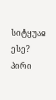სიტყუაჲ ესე? პირი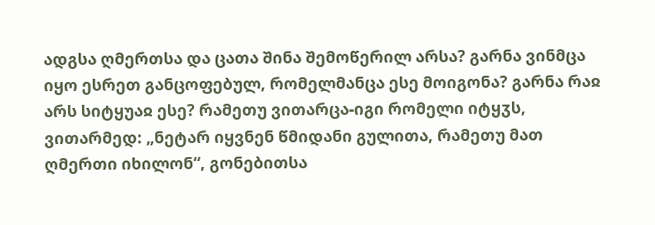ადგსა ღმერთსა და ცათა შინა შემოწერილ არსა? გარნა ვინმცა იყო ესრეთ განცოფებულ, რომელმანცა ესე მოიგონა? გარნა რაჲ არს სიტყუაჲ ესე? რამეთუ ვითარცა-იგი რომელი იტყჳს, ვითარმედ: „ნეტარ იყვნენ წმიდანი გულითა, რამეთუ მათ ღმერთი იხილონ“, გონებითსა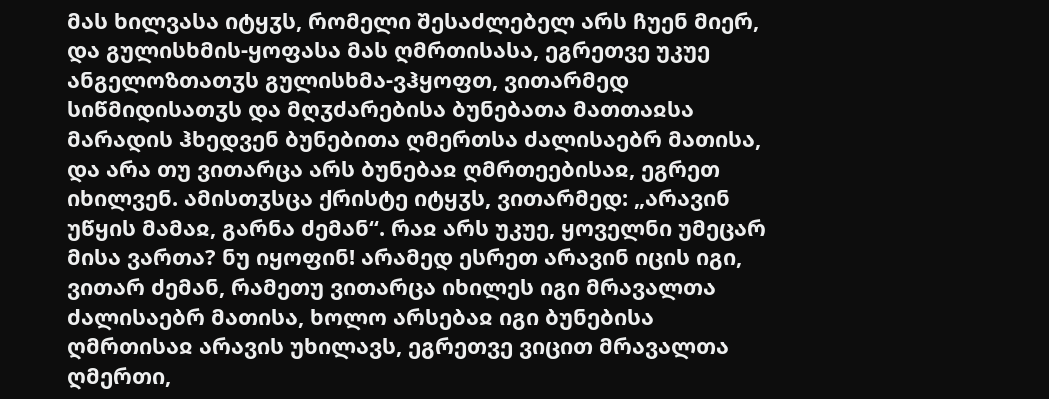მას ხილვასა იტყჳს, რომელი შესაძლებელ არს ჩუენ მიერ, და გულისხმის-ყოფასა მას ღმრთისასა, ეგრეთვე უკუე ანგელოზთათჳს გულისხმა-ვჰყოფთ, ვითარმედ სიწმიდისათჳს და მღჳძარებისა ბუნებათა მათთაჲსა მარადის ჰხედვენ ბუნებითა ღმერთსა ძალისაებრ მათისა, და არა თუ ვითარცა არს ბუნებაჲ ღმრთეებისაჲ, ეგრეთ იხილვენ. ამისთჳსცა ქრისტე იტყჳს, ვითარმედ: „არავინ უწყის მამაჲ, გარნა ძემან“. რაჲ არს უკუე, ყოველნი უმეცარ მისა ვართა? ნუ იყოფინ! არამედ ესრეთ არავინ იცის იგი, ვითარ ძემან, რამეთუ ვითარცა იხილეს იგი მრავალთა ძალისაებრ მათისა, ხოლო არსებაჲ იგი ბუნებისა ღმრთისაჲ არავის უხილავს, ეგრეთვე ვიცით მრავალთა ღმერთი,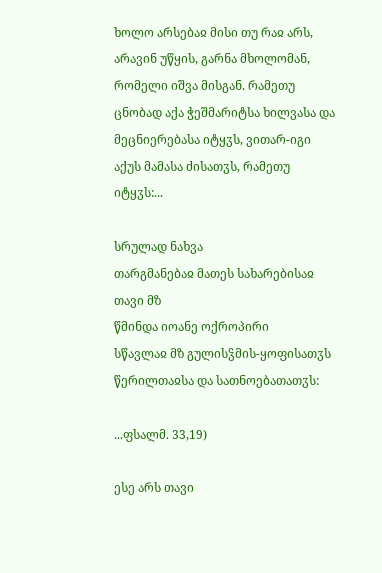ხოლო არსებაჲ მისი თუ რაჲ არს, არავინ უწყის, გარნა მხოლომან, რომელი იშვა მისგან. რამეთუ ცნობად აქა ჭეშმარიტსა ხილვასა და მეცნიერებასა იტყჳს, ვითარ-იგი აქუს მამასა ძისათჳს, რამეთუ იტყჳს:...

სრულად ნახვა
თარგმანებაჲ მათეს სახარებისაჲ თავი მზ
წმინდა იოანე ოქროპირი
სწავლაჲ მზ გულისჴმის-ყოფისათჳს წერილთაჲსა და სათნოებათათჳს:

...ფსალმ. 33,19)

ესე არს თავი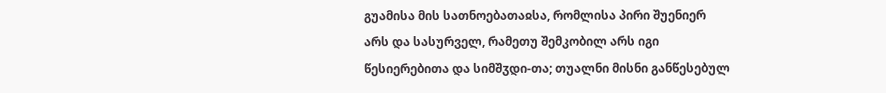გუამისა მის სათნოებათაჲსა, რომლისა პირი შუენიერ არს და სასურველ, რამეთუ შემკობილ არს იგი წესიერებითა და სიმშჳდი-თა; თუალნი მისნი განწესებულ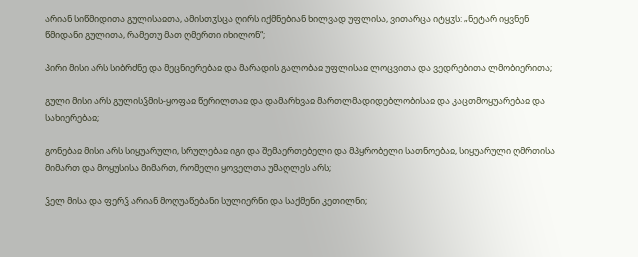არიან სიწმიდითა გულისაჲთა, ამისთჳსცა ღირს იქმნებიან ხილვად უფლისა, ვითარცა იტყჳს: „ნეტარ იყვნენ წმიდანი გულითა, რამეთუ მათ ღმერთი იხილონ“;

პირი მისი არს სიბრძნე და მეცნიერებაჲ და მარადის გალობაჲ უფლისაჲ ლოცვითა და ვედრებითა ლმობიერითა;

გული მისი არს გულისჴმის-ყოფაჲ წერილთაჲ და დამარხვაჲ მართლმადიდებლობისაჲ და კაცთმოყუარებაჲ და სახიერებაჲ;

გონებაჲ მისი არს სიყუარული, სრულებაჲ იგი და შემაერთებელი და მპყრობელი სათნოებაჲ, სიყუარული ღმრთისა მიმართ და მოყუსისა მიმართ, რომელი ყოველთა უმაღლეს არს;

ჴელ მისა და ფერჴ არიან მოღუაწებანი სულიერნი და საქმენი კეთილნი;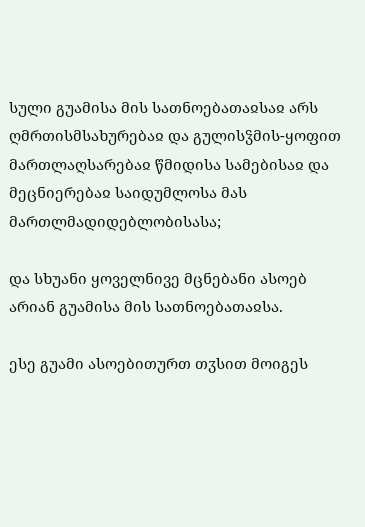სული გუამისა მის სათნოებათაჲსაჲ არს ღმრთისმსახურებაჲ და გულისჴმის-ყოფით მართლაღსარებაჲ წმიდისა სამებისაჲ და მეცნიერებაჲ საიდუმლოსა მას მართლმადიდებლობისასა;

და სხუანი ყოველნივე მცნებანი ასოებ არიან გუამისა მის სათნოებათაჲსა.

ესე გუამი ასოებითურთ თჳსით მოიგეს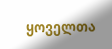ყოველთა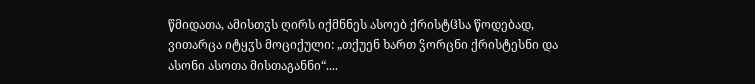წმიდათა, ამისთჳს ღირს იქმნნეს ასოებ ქრისტჱსა წოდებად, ვითარცა იტყჳს მოციქული: „თქუენ ხართ ჴორცნი ქრისტესნი და ასონი ასოთა მისთაგანნი“....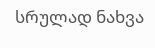სრულად ნახვა